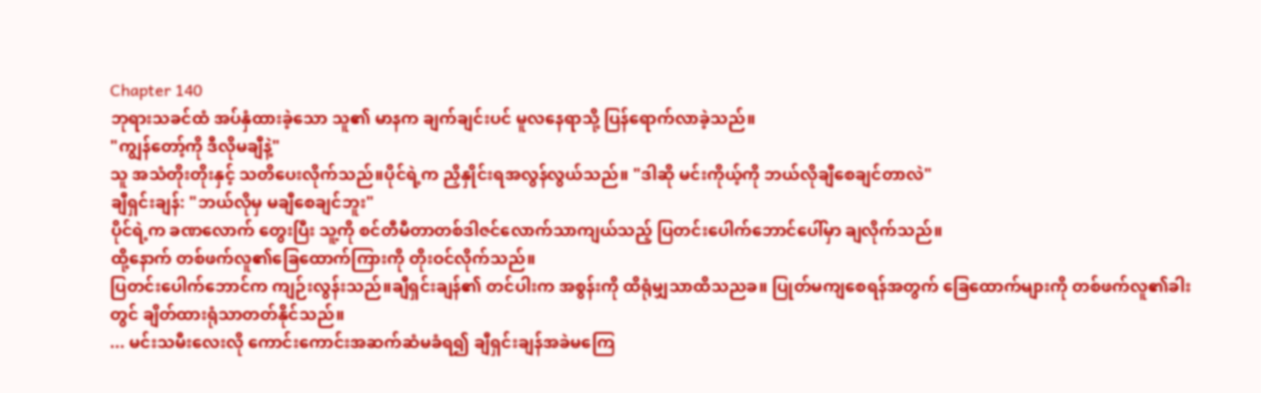Chapter 140
ဘုရားသခင်ထံ အပ်နှံထားခဲ့သော သူ၏ မာနက ချက်ချင်းပင် မူလနေရာသို့ ပြန်ရောက်လာခဲ့သည်။
"ကျွန်တော့်ကို ဒီလိုမချီနဲ့"
သူ အသံတိုးတိုးနှင့် သတိပေးလိုက်သည်။ပိုင်ရဲ့က ညှိနှိုင်းရအလွန်လွယ်သည်။ "ဒါဆို မင်းကိုယ့်ကို ဘယ်လိုချီစေချင်တာလဲ"
ချီရှင်းချန်: "ဘယ်လိုမှ မချီစေချင်ဘူး"
ပိုင်ရဲ့က ခဏလောက် တွေးပြီး သူ့ကို စင်တီမီတာတစ်ဒါဇင်လောက်သာကျယ်သည့် ပြတင်းပေါက်ဘောင်ပေါ်မှာ ချလိုက်သည်။
ထို့နောက် တစ်ဖက်လူ၏ခြေထောက်ကြားကို တိုးဝင်လိုက်သည်။
ပြတင်းပေါက်ဘောင်က ကျဉ်းလွန်းသည်။ချီရှင်းချန်၏ တင်ပါးက အစွန်းကို ထိရုံမျှသာထိသညခ။ ပြုတ်မကျစေရန်အတွက် ခြေထောက်များကို တစ်ဖက်လူ၏ခါးတွင် ချိတ်ထားရုံသာတတ်နိုင်သည်။
... မင်းသမီးလေးလို ကောင်းကောင်းအဆက်ဆံမခံရ၍ ချီရှင်းချန်အခဲမကြေ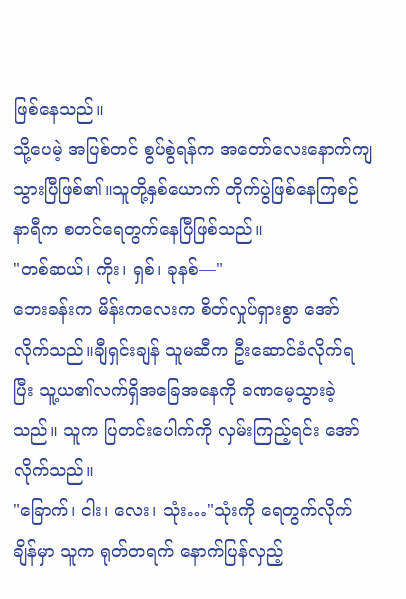ဖြစ်နေသည်။
သို့ပေမဲ့ အပြစ်တင် စွပ်စွဲရန်က အတော်လေးနောက်ကျသွားပြီဖြစ်၏။သူတို့နှစ်ယောက် တိုက်ပွဲဖြစ်နေကြစဉ် နာရီက စတင်ရေတွက်နေပြီဖြစ်သည်။
"တစ်ဆယ်၊ ကိုး၊ ရှစ်၊ ခုနစ်—"
ဘေးခန်းက မိန်းကလေးက စိတ်လှုပ်ရှားစွာ အော်လိုက်သည်။ချီရှင်းချန် သူမဆီက ဦးဆောင်ခံလိုက်ရပြီး သူ့ယ၏လက်ရှိအခြေအနေကို ခဏမေ့သွားခဲ့သည်။ သူက ပြတင်းပေါက်ကို လှမ်းကြည့်ရင်း အော်လိုက်သည်။
"ခြောက်၊ ငါး၊ လေး၊ သုံး…"သုံးကို ရေတွက်လိုက်ချိန်မှာ သူက ရုတ်တရက် နောက်ပြန်လှည့်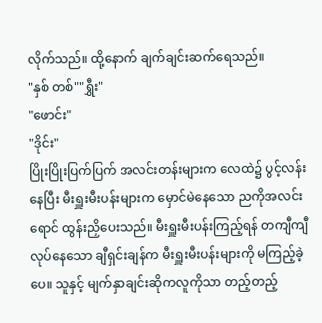လိုက်သည်။ ထို့နောက် ချက်ချင်းဆက်ရေသည်။
"နှစ် တစ်""ရွှီး"
"ဖောင်း"
"ဒိုင်း"
ပြိုးပြိုးပြက်ပြက် အလင်းတန်းများက လေထဲ၌ ပွင့်လန်းနေပြီး မီးရှူးမီးပန်းများက မှောင်မဲနေသော ညကိုအလင်းရောင် ထွန်းညှိပေးသည်။ မီးရှူးမီးပန်းကြည့်ရန် တကျီကျီလုပ်နေသော ချီရှင်းချန်က မီးရှူးမီးပန်းများကို မကြည့်ခဲ့ပေ။ သူနှင့် မျက်နှာချင်းဆိုကလူကိုသာ တည့်တည့်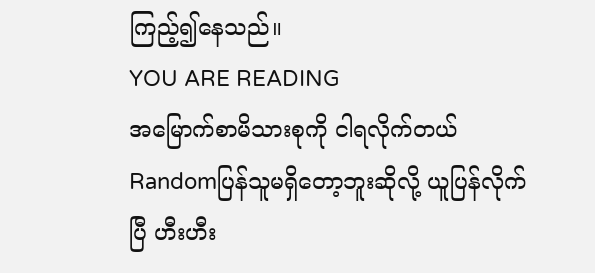ကြည့်၍နေသည်။
YOU ARE READING
အမြောက်စာမိသားစုကို ငါရလိုက်တယ်
Randomပြန်သူမရှိတော့ဘူးဆိုလို့ ယူပြန်လိုက်ပြီ ဟီးဟီး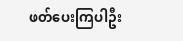ဖတ်ပေးကြပါဦး